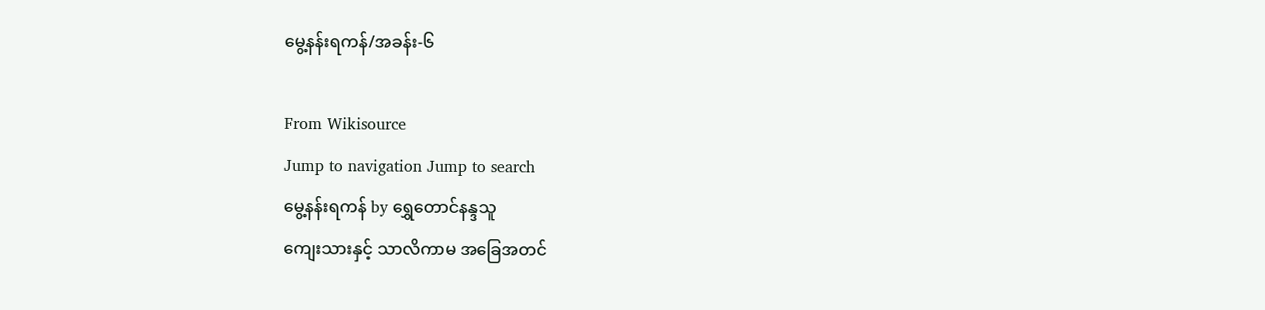မွေ့နန်းရကန်/အခန်း-၆

From Wikisource
Jump to navigation Jump to search
မွေ့နန်းရကန် by ရွှေတောင်နန္ဒသူ
ကျေးသားနှင့် သာလိကာမ အခြေအတင်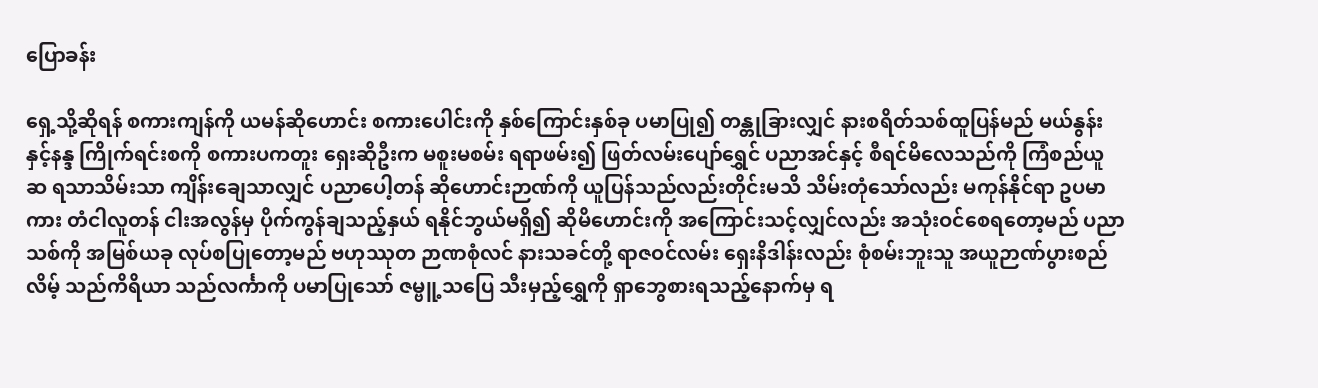ပြောခန်း

ရှေ့သို့ဆိုရန် စကားကျန်ကို ယမန်ဆိုဟောင်း စကားပေါင်းကို နှစ်ကြောင်းနှစ်ခု ပမာပြု၍ တန္တုခြားလျှင် နားစရိတ်သစ်ထူပြန်မည် မယ်နွန်းနှင့်နန္ဒ ကြိုက်ရင်းစကို စကားပကတူး ရှေးဆိုဦးက မစူးမစမ်း ရရာဖမ်း၍ ဖြတ်လမ်းပျော်ရွှေင် ပညာအင်နှင့် စီရင်မိလေသည်ကို ကြံစည်ယူဆ ရသာသိမ်းသာ ကျိန်းချေသာလျှင် ပညာပေါ့တန် ဆိုဟောင်းဉာဏ်ကို ယူပြန်သည်လည်းတိုင်းမသိ သိမ်းတုံသော်လည်း မကုန်နိုင်ရာ ဥပမာကား တံငါလူတန် ငါးအလွန်မှ ပိုက်ကွန်ချသည့်နှယ် ရနိုင်ဘွယ်မရှိ၍ ဆိုမိဟောင်းကို အကြောင်းသင့်လျှင်လည်း အသုံးဝင်စေရတော့မည် ပညာသစ်ကို အမြစ်ယခု လုပ်စပြုတော့မည် ဗဟုဿုတ ဉာဏစုံလင် နားသခင်တို့ ရာဇဝင်လမ်း ရှေးနိဒါန်းလည်း စုံစမ်းဘူးသူ အယူဉာဏ်ပွားစည်လိမ့် သည်ကိရိယာ သည်လင်္ကာကို ပမာပြုသော် ဇမ္ဗူ့သပြေ သီးမှည့်ရွှေကို ရှာဘွေစားရသည့်နောက်မှ ရ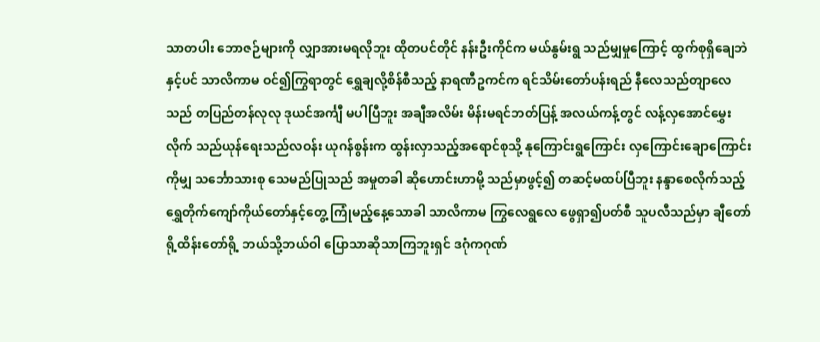သာတပါး ဘောဇဉ်များကို လျှာအားမရလိုဘူး ထိုတပင်တိုင် နန်းဦးကိုင်က မယ်နွမ်းရွ သည်မျှမှုကြောင့် ထွက်စုရှိချေဘဲနှင့်ပင် သာလိကာမ ဝင်၍ကြွရာတွင် ရွှေချလို့စိန်စီသည့် နာရဏီဥကင်က ရင်သိမ်းတော်ပန်းရည် နီလေသည်တျာလေသည် တပြည်တန်လုလု ဒုယင်အင်္ကျီ မပါပြီဘူး အချီအလိမ်း မိန်းမရင်ဘတ်ပြန့် အလယ်ကန့်တွင် လန့်လှအောင်မွှေးလိုက် သည်ယုန်ရေးသည်လဝန်း ယုဂန်စွန်းက ထွန်းလှာသည့်အရောင်စုသို့ နုကြောင်းရွကြောင်း လှကြောင်းချောကြောင်းကိုမျှ သင်္ဘောသားစု သေမည်ပြုသည် အမှုတခါ ဆိုဟောင်းဟာမို့ သည်မှာဖွင့်၍ တဆင့်မထပ်ပြီဘူး နန္ဒာစေလိုက်သည့် ရွှေတိုက်ကျော်ကိုယ်တော်နှင့်တွေ့ ကြုံမည့်နေ့သောခါ သာလိကာမ ကြွလေရွလေ ဖွေရှာ၍ပတ်စီ သူပလီသည်မှာ ချီတော်ရို့ထိန်းတော်ရို့ ဘယ်သို့ဘယ်ဝါ ပြောသာဆိုသာကြဘူးရှင် ဒဂုံကဂုဏ်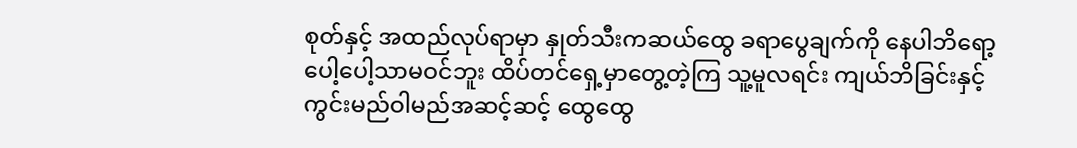စုတ်နှင့် အထည်လုပ်ရာမှာ နှုတ်သီးကဆယ်ထွေ ခရာပွေချက်ကို နေပါဘိရော့ ပေါ့ပေါ့သာမဝင်ဘူး ထိပ်တင်ရှေ့မှာတွေ့တဲ့ကြ သူ့မူလရင်း ကျယ်ဘိခြင်းနှင့် ကွင်းမည်ဝါမည်အဆင့်ဆင့် ထွေထွေ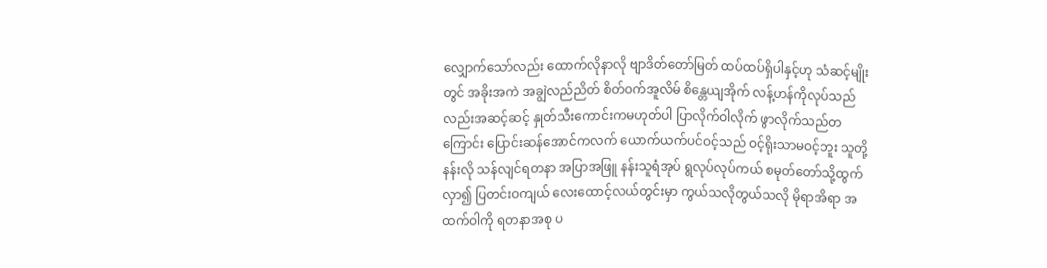လျှောက်သော်လည်း ထောက်လိုနာလို ဗျာဒိတ်တော်မြတ် ထပ်ထပ်ရှိပါနှင့်ဟု သံဆင့်မျိုးတွင် အခိုးအကဲ အချွဲလည်ညိတ် စိတ်ဝက်အူလိမ် စိန္တေယျအိုက် လန့်ဟန်ကိုလုပ်သည်လည်းအဆင့်ဆင့် နှုတ်သီးကောင်းကမဟုတ်ပါ ပြာလိုက်ဝါလိုက် ဖွာလိုက်သည်တကြောင်း ပြောင်းဆန်အောင်ကလက် ယောက်ယက်ပင်ဝင့်သည် ဝင့်ရိုးသာမဝင့်ဘူး သူတို့နန်းလို သန်လျင်ရတနာ အပြာအဖြူ နန်းသူရံအုပ် ရွလုပ်လုပ်ကယ် စမုတ်တော်သို့ထွက်လှာ၍ ပြတင်းဝကျယ် လေးထောင့်လယ်တွင်းမှာ ကွယ်သလိုတွယ်သလို မိုရာအိရာ အထက်ဝါကို ရတနာအစု ပ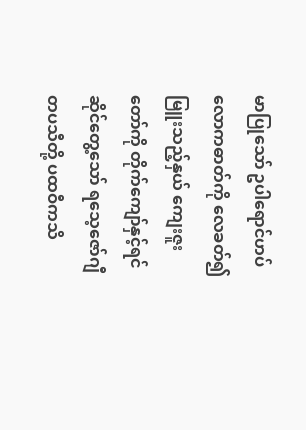မာပြုသော် ဥပါရောင်ဟပ် လောကဓာတ်ကို လေခတ်၍မြူးသည့်နှယ် ကျေးဇူးတော်ကို တိုက်ကျော်နှင့်ရင်ဆိုင်တွေ့သော် ရသေ့ဇော်ဂျီ တပသီတို့ ပထဝီကသိ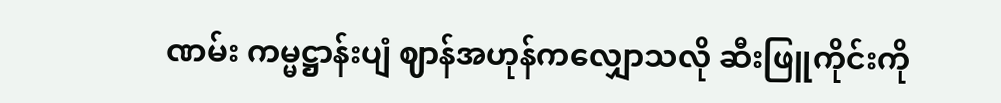ဏမ်း ကမ္မဋ္ဌာန်းပျံ ဈာန်အဟုန်ကလျှောသလို ဆီးဖြူကိုင်းကို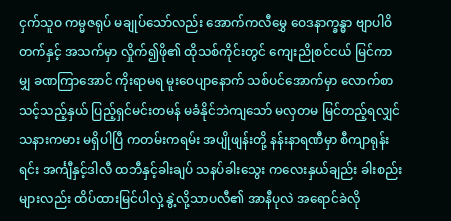ငှက်သူဝ ကမ္မဇရုပ် မချုပ်သော်လည်း အောက်ကလီမွှေ ဝေဒနာက္ခန္ဓာ ဗျာပါဝိတက်နှင့် အသက်မှာ လှိုက်၍ဖို၏ ထိုသစ်ကိုင်းတွင် ကျေးညိုစင်ငယ် မြင်ကာမျှ ခဏကြာအောင် ကိုးရာမရ မူးဝေပျာနောက် သစ်ပင်အောက်မှာ လောက်စာသင့်သည့်နှယ် ပြည့်ရှင်မင်းတမန် မခံနိုင်ဘဲကျသော် မလှတမ မြင်တည့်ရလျှင် သနားကမား မရှိပါပြီ ကတမ်းကရမ်း အပျိုဖျန်းတို့ နန်းနာရဏီမှာ စီကျာရုန်းရင်း အင်္ကျီနှင့်ဒါလီ ထဘီနှင့်ခါးချပ် သနပ်ခါးသွေး ကလေးနှယ်ချည်း ခါးစည်းများလည်း ထိပ်ထားမြင်ပါလှဲ့ နွဲ့လို့သာပလီ၏ အာနီပုလဲ အရောင်ခဲလို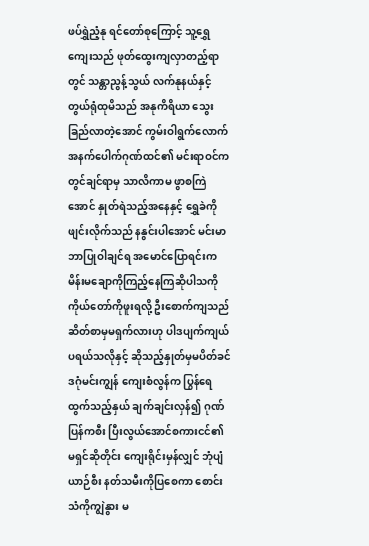ဖပ်ရွှဲညံ့နု ရင်တော်စုကြောင့် သူ့ရွှေကျေးသည် ဖုတ်ထွေးကျလှာတည့်ရာတွင် သန္တာညွန့်သွယ် လက်နုနယ်နှင့် တွယ်ရုံထုမိသည် အနုကိရိယာ သွေးခြည်လာတဲ့အောင် ကွမ်းဝါရွက်လောက် အနက်ပေါက်ဂုဏ်ထင်၏ မင်းရာဝင်က တွင်ချင်ရာမှ သာလိကာမ ဖွာစကြဲအောင် နှုတ်ရဲသည့်အနေနှင့် ရွှေခဲကိုဖျင်းလိုက်သည် နနွင်းပါအောင် မင်းမာဘာပြုဝါချင်ရ အမောင်ပြောရင်းက မိန်းမချောကိုကြည့်နေကြဆိုပါသကို ကိုယ်တော်ကိုဖူးရလို့ ဦးစောက်ကျသည် ဆိတ်စာမှမရှက်လားဟု ပါဒပျက်ကျယ် ပရယ်သလိုနှင့် ဆိုသည့်နှုတ်မှမပိတ်ခင် ဒဂုံမင်းကျွန် ကျေးစံလွန်က ပြွန်ရေထွက်သည့်နှယ် ချက်ချင်းလှန်၍ ဂုဏ်ပြန်ကစီး ပြီးလွယ်အောင်စကားငင်၏ မရှင်ဆိုတိုင်း ကျေးရိုင်းမှန်လျှင် ဘုံပျံယာဉ်စီး နတ်သမီးကိုပြစေကာ စောင်းသံကိုကျွဲနွား မ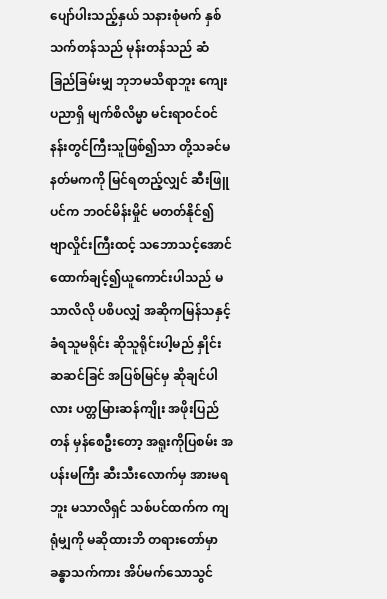ပျော်ပါးသည့်နှယ် သနားစုံမက် နှစ်သက်တန်သည် မုန်းတန်သည် ဆံခြည်ခြမ်းမျှ ဘုဘမသိရာဘူး ကျေးပညာရှိ မျက်စိလိမ္မာ မင်းရာဝင်ဝင် နန်းတွင်ကြီးသူဖြစ်၍သာ တို့သခင်မ နတ်မကကို မြင်ရတည့်လျှင် ဆီးဖြူပင်က ဘဝင်မိန်းမှိုင် မတတ်နိုင်၍ ဗျာလှိုင်းကြီးထင့် သဘောသင့်အောင် ထောက်ချင့်၍ယူကောင်းပါသည် မသာလိလို ပစိပလျှံ အဆိုကမြန်သနှင့် ခံရသူမရိုင်း ဆိုသူရိုင်းပါ့မည် နှိုင်းဆဆင်ခြင် အပြစ်မြင်မှ ဆိုချင်ပါလား ပတ္တမြားဆန်ကျိုး အဖိုးပြည်တန် မှန်စေဦးတော့ အရူးကိုပြစမ်း အပန်းမကြီး ဆီးသီးလောက်မှ အားမရဘူး မသာလိရှင် သစ်ပင်ထက်က ကျရုံမျှကို မဆိုထားဘိ တရားတော်မှာ ခန္ဓာသက်ကား အိပ်မက်သောသွင်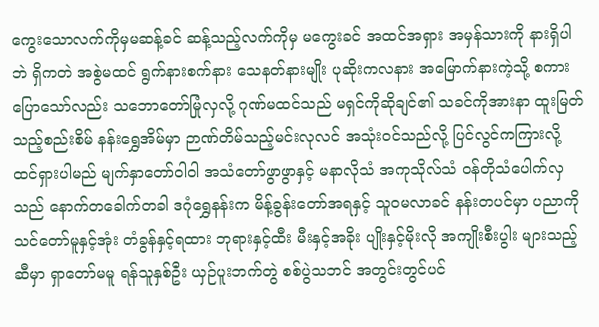ကွေးသောလက်ကိုမှမဆန့်ခင် ဆန့်သည့်လက်ကိုမှ မကွေးခင် အထင်အရှား အမှန်သားကို နားရှိပါဘဲ ရှိကတဲ အစွဲမထင် ရွက်နားစက်နား သေနတ်နားမျိုး ပုဆိုးကလနား အမြောက်နားကဲ့သို့ စကားပြောသော်လည်း သဘောတော်မြုံလှလို့ ဂုဏ်မထင်သည် မရှင်ကိုဆိုချင်၏ သခင်ကိုအားနာ ထူးမြတ်သည့်စည်းစိမ် နန်းရွှေအိမ်မှာ ဉာဏ်တိမ်သည့်မင်းလုလင် အသုံးဝင်သည်လို့ ပြင်လွင်ကကြားလို့ ထင်ရှားပါမည် မျက်နှာတော်ဝါဝါ အသံတော်ဖွာဖွာနှင့် မနာလိုသံ အကုသိုလ်သံ ဝန်တိုသံပေါက်လှသည် နောက်တခေါက်တခါ ဒဂုံရွှေနန်းက မိန့်ခွန်းတော်အရနှင့် သူဝမလာခင် နန်းတပင်မှာ ပညာကိုသင်တော်မူနှင့်အုံး တံခွန်နှင့်ရထား ဘုရားနှင့်ထီး မီးနှင့်အခိုး ပျိုးနှင့်မိုးလို အကျိုးစီးပွါး များသည့်ဆီမှာ ရှာတော်မမူ ရန်သူနှစ်ဦး ယှဉ်ပူးဘက်တွဲ စစ်ပွဲသဘင် အတွင်းတွင်ပင်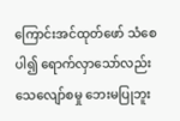ကြောင်းအင်ထုတ်ဖော် သံစေပါ၍ ရောက်လှာသော်လည်း သေလျော်စမှု ဘေးမပြုဘူး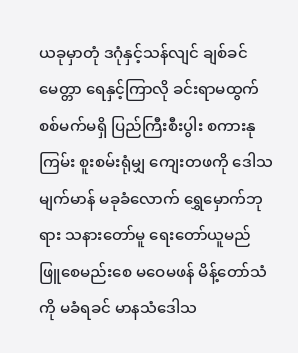ယခုမှာတုံ ဒဂုံနှင့်သန်လျင် ချစ်ခင်မေတ္တာ ရေနှင့်ကြာလို ခင်းရာမထွက် စစ်မက်မရှိ ပြည်ကြီးစီးပွါး စကားနုကြမ်း စူးစမ်းရုံမျှ ကျေးတဖကို ဒေါသမျက်မာန် မခုခံလောက် ရွှေမှောက်ဘုရား သနားတော်မူ ရေးတော်ယူမည် ဖြူစေမည်းစေ မဝေမဖန် မိန့်တော်သံကို မခံရခင် မာနသံဒေါသ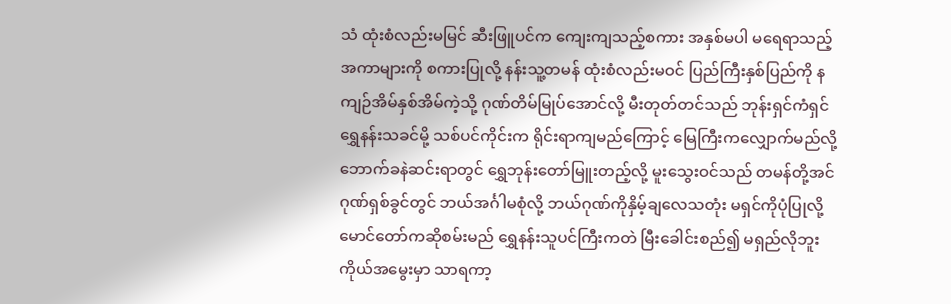သံ ထုံးစံလည်းမမြင် ဆီးဖြူပင်က ကျေးကျသည့်စကား အနှစ်မပါ မရေရာသည့် အကာများကို စကားပြုလို့ နန်းသူ့တမန် ထုံးစံလည်းမဝင် ပြည်ကြီးနှစ်ပြည်ကို နကျဉ်အိမ်နှစ်အိမ်ကဲ့သို့ ဂုဏ်တိမ်မြုပ်အောင်လို့ မီးတုတ်တင်သည် ဘုန်းရှင်ကံရှင် ရွှေနန်းသခင်မို့ သစ်ပင်ကိုင်းက ရိုင်းရာကျမည်ကြောင့် မြေကြီးကလျှောက်မည်လို့ ဘောက်ခနဲဆင်းရာတွင် ရွှေဘုန်းတော်မြူးတည့်လို့ မူးသွေးဝင်သည် တမန်တို့အင် ဂုဏ်ရှစ်ခွင်တွင် ဘယ်အင်္ဂါမစုံလို့ ဘယ်ဂုဏ်ကိုနှိမ့်ချလေသတုံး မရှင်ကိုပုံပြုလို့ မောင်တော်ကဆိုစမ်းမည် ရွှေနန်းသူပင်ကြီးကတဲ မြီးခေါင်းစည်၍ မရှည်လိုဘူး ကိုယ်အမွေးမှာ သာရကာ့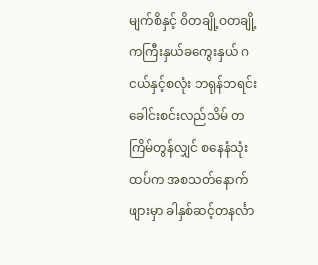မျက်စိနှင့် ဝိတချို့ဝတချို့ ကကြီးနှယ်ခကွေးနှယ် ဂငယ်နှင့်စလုံး ဘရုန်ဘရင်း ခေါင်းစင်းလည်သိမ် တကြိမ်တွန်လျှင် စနေနံသုံးထပ်က အစသတ်နောက်ဖျားမှာ ခါနှစ်ဆင့်တနင်္လာ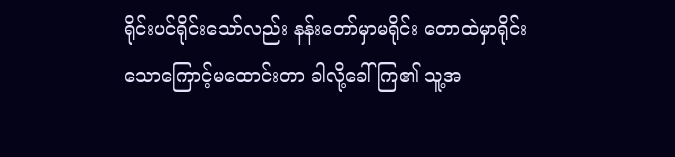ရိုင်းပင်ရိုင်းသော်လည်း နန်းတော်မှာမရိုင်း တောထဲမှာရိုင်းသောကြောင့်မထောင်းတာ ခါလို့ခေါ်ကြ၏ သူ့အ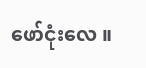ဖော်ငုံးလေ ။